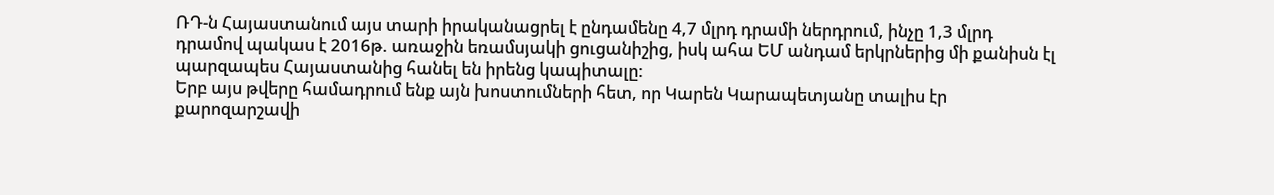ՌԴ-ն Հայաստանում այս տարի իրականացրել է ընդամենը 4,7 մլրդ դրամի ներդրում, ինչը 1,3 մլրդ դրամով պակաս է 2016թ. առաջին եռամսյակի ցուցանիշից, իսկ ահա ԵՄ անդամ երկրներից մի քանիսն էլ պարզապես Հայաստանից հանել են իրենց կապիտալը:
Երբ այս թվերը համադրում ենք այն խոստումների հետ, որ Կարեն Կարապետյանը տալիս էր քարոզարշավի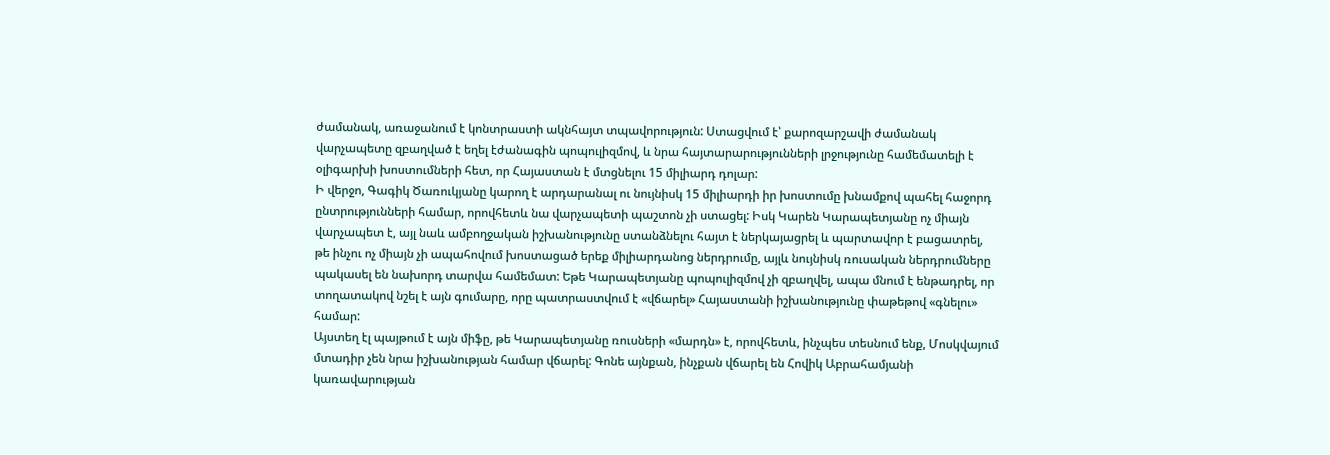ժամանակ, առաջանում է կոնտրաստի ակնհայտ տպավորություն: Ստացվում է՝ քարոզարշավի ժամանակ վարչապետը զբաղված է եղել էժանագին պոպուլիզմով, և նրա հայտարարությունների լրջությունը համեմատելի է օլիգարխի խոստումների հետ, որ Հայաստան է մտցնելու 15 միլիարդ դոլար:
Ի վերջո, Գագիկ Ծառուկյանը կարող է արդարանալ ու նույնիսկ 15 միլիարդի իր խոստումը խնամքով պահել հաջորդ ընտրությունների համար, որովհետև նա վարչապետի պաշտոն չի ստացել: Իսկ Կարեն Կարապետյանը ոչ միայն վարչապետ է, այլ նաև ամբողջական իշխանությունը ստանձնելու հայտ է ներկայացրել և պարտավոր է բացատրել, թե ինչու ոչ միայն չի ապահովում խոստացած երեք միլիարդանոց ներդրումը, այլև նույնիսկ ռուսական ներդրումները պակասել են նախորդ տարվա համեմատ: Եթե Կարապետյանը պոպուլիզմով չի զբաղվել, ապա մնում է ենթադրել, որ տողատակով նշել է այն գումարը, որը պատրաստվում է «վճարել» Հայաստանի իշխանությունը փաթեթով «գնելու» համար:
Այստեղ էլ պայթում է այն միֆը, թե Կարապետյանը ռուսների «մարդն» է, որովհետև, ինչպես տեսնում ենք, Մոսկվայում մտադիր չեն նրա իշխանության համար վճարել: Գոնե այնքան, ինչքան վճարել են Հովիկ Աբրահամյանի կառավարության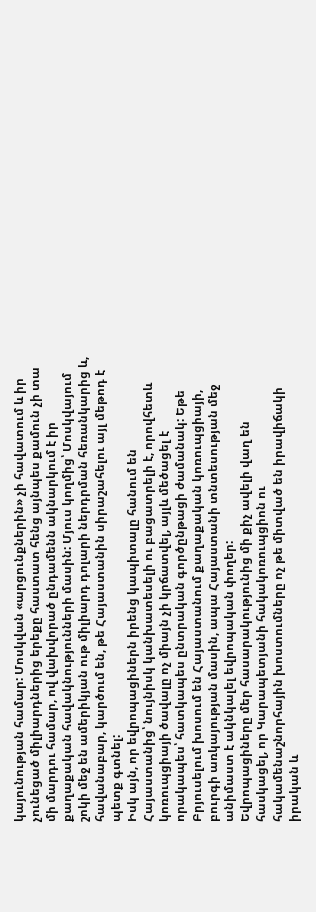կայունության համար: Մոսկվան «արցունքներին» չի հավատում և իր չունեցած միլիարդներից երեքը հաստատ հենց այնպես քամուն չի տա մի մարդու համար, ով վախվորած ընդամենն ակնարկում է իր քաղաքական հավակնությունների մասին: Մյուս կողմից՝ Մոսկվայում շոկի մեջ են ամերիկյան ութ միլիարդ դոլարի ներդրման հեռանկարից և, հավանաբար, կարծում են, թե Հայաստանին սիրաշահելու այլ մեթոդ է պետք գտնել:
Իսկ այն, որ եվրոպացիներն իրենց կապիտալը հանում են Հայաստանից՝ նույնիսկ կանխատեսելի ու բացատրելի է, որովհետև կոռուպցիայի ծավալը ոչ միայն չի կրճատվել, այլև մեծացել է որակապես՝ հատկապես ընտրական գործընթացի ժամանակ: Եթե Բրյուսելում խոսում են Հայաստանում քաղաքական կոռուպցիայի, բուրգի առկայության մասին, ապա Հայաստանի տնտեսության մեջ անիմաստ է ակնկալել եվրոպական փողեր:
Եվրոպացիները մեր հասարակությունից մի քիչ ավելի վաղ են հասկացել, որ Կարապետյանի հակակոռուպցիոն ու հակամենաշնորհային խոստումները ոչ թե միտված են իրավիճակի իրական և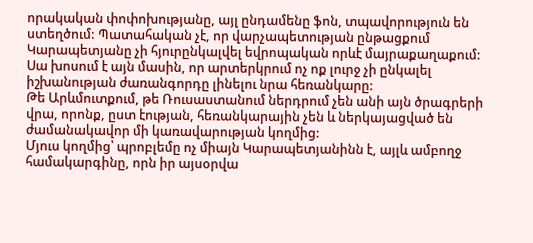որակական փոփոխությանը, այլ ընդամենը ֆոն, տպավորություն են ստեղծում: Պատահական չէ, որ վարչապետության ընթացքում Կարապետյանը չի հյուրընկալվել եվրոպական որևէ մայրաքաղաքում: Սա խոսում է այն մասին, որ արտերկրում ոչ ոք լուրջ չի ընկալել իշխանության ժառանգորդը լինելու նրա հեռանկարը:
Թե Արևմուտքում, թե Ռուսաստանում ներդրում չեն անի այն ծրագրերի վրա, որոնք, ըստ էության, հեռանկարային չեն և ներկայացված են ժամանակավոր մի կառավարության կողմից:
Մյուս կողմից՝ պրոբլեմը ոչ միայն Կարապետյանինն է, այլև ամբողջ համակարգինը, որն իր այսօրվա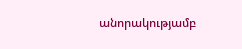անորակությամբ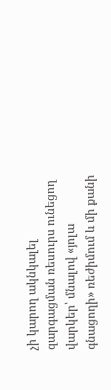չի կարող ակնկալել զարգացման ռեսուրս ունեցող վարկեր՝ մնալով «յոլա գնացողի» ռեժիմում և մի քանի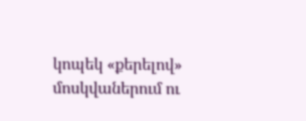կոպեկ «քերելով» մոսկվաներում ու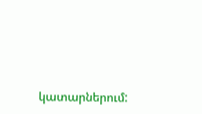կատարներում: